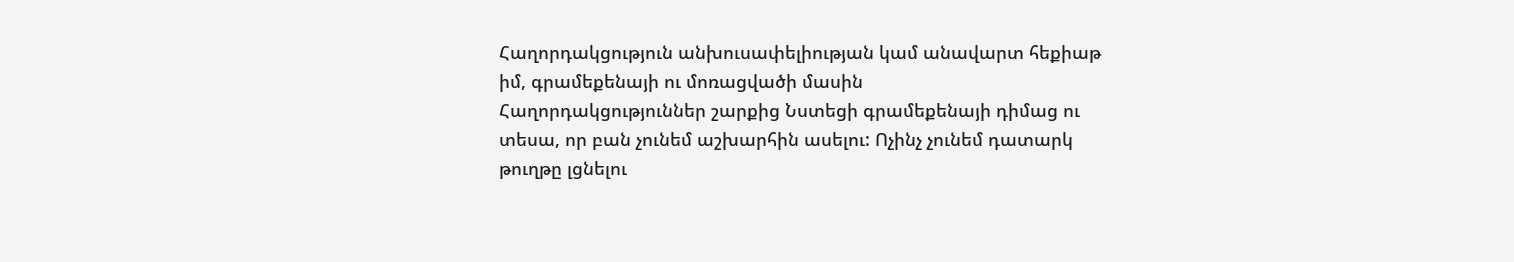Հաղորդակցություն անխուսափելիության կամ անավարտ հեքիաթ իմ, գրամեքենայի ու մոռացվածի մասին
Հաղորդակցություններ շարքից Նստեցի գրամեքենայի դիմաց ու տեսա, որ բան չունեմ աշխարհին ասելու: Ոչինչ չունեմ դատարկ թուղթը լցնելու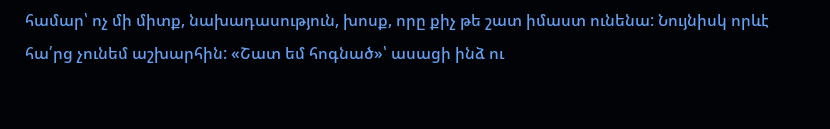համար՝ ոչ մի միտք, նախադասություն, խոսք, որը քիչ թե շատ իմաստ ունենա: Նույնիսկ որևէ հա՛րց չունեմ աշխարհին: «Շատ եմ հոգնած»՝ ասացի ինձ ու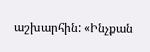աշխարհին: «Ինչքան